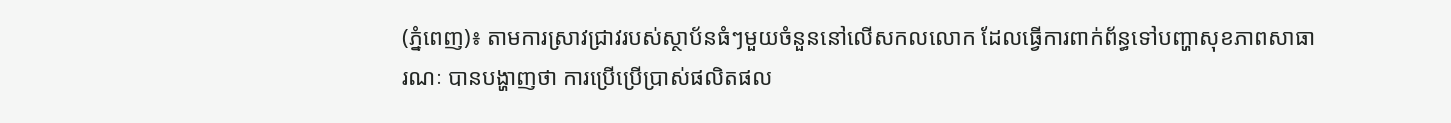(ភ្នំពេញ)៖ តាមការស្រាវជ្រាវរបស់ស្ថាប័នធំៗមួយចំនួននៅលើសកលលោក ដែលធ្វើការពាក់ព័ន្ធទៅបញ្ហាសុខភាពសាធារណៈ បានបង្ហាញថា ការប្រើប្រើប្រាស់ផលិតផល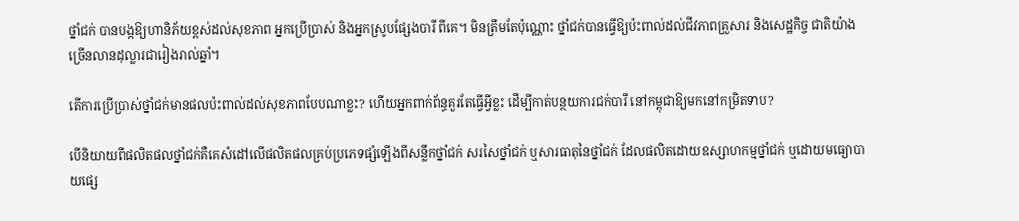ថ្នាំជក់ បានបង្កឱ្យហានិភ័យខ្ពស់ដល់សុខភាព អ្នកប្រើប្រាស់ និងអ្នកស្រូបផ្សែងបារី ពីគេ។ មិនត្រឹមតែប៉ុណ្ណោះ ថ្នាំជក់បានធ្វើឱ្យប៉ះពាល់ដល់ជីវភាពគ្រួសារ និងសេដ្ឋកិច្ច ជាតិយ៉ាងច្រើនលានដុល្លារជារៀងរាល់ឆ្នាំ។

តើការប្រើប្រាស់ថ្នាំជក់មានផលប៉ះពាល់ដល់សុខភាពបែបណាខ្លះ? ហើយអ្នកពាក់ព័ន្ធគួរតែធ្វើអ្វីខ្លះ ដើម្បីកាត់បន្ថយការជក់បារី នៅកម្ពុជាឱ្យមកនៅកម្រិតទាប?

បើនិយាយពីផលិតផលថ្នាំជក់គឺគេសំដៅលើផលិតផលគ្រប់ប្រភេទផ្សំឡើងពីសន្លឹកថ្នាំជក់ សរសៃថ្នាំជក់ ឬសារធាតុនៃថ្នាំជក់ ដែលផលិតដោយឧស្សាហកម្មថ្នាំជក់ ឬដោយមធ្យោបាយផ្សេ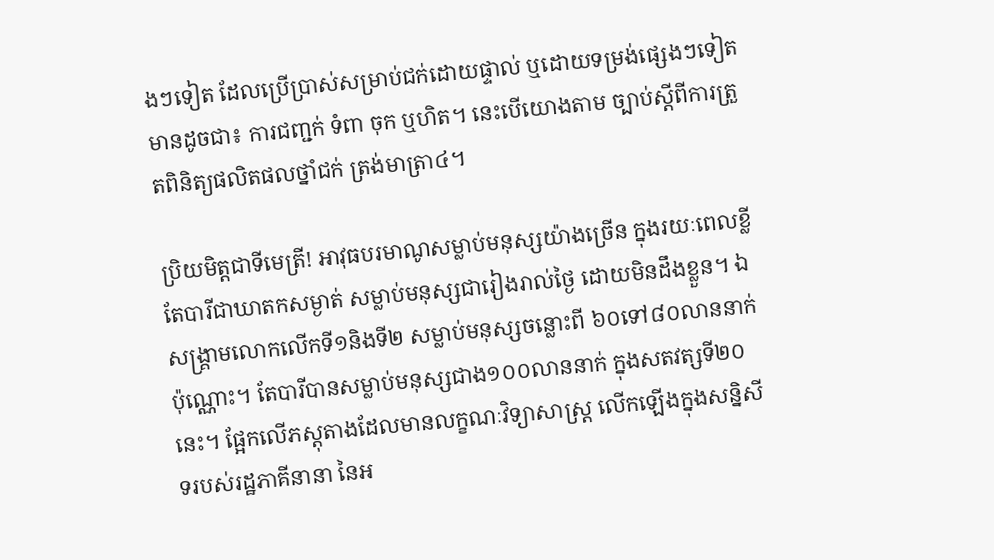ងៗទៀត ដែលប្រើប្រាស់សម្រាប់ជក់ដោយផ្ទាល់ ឬដោយទម្រង់ផ្សេងៗទៀត មានដូចជា៖ ការជញ្ជក់ ទំពា ចុក ឬហិត។ នេះបើយោងតាម ច្បាប់ស្តីពីការត្រួតពិនិត្យផលិតផលថ្នាំជក់ ត្រង់មាត្រា៤។

ប្រិយមិត្តជាទីមេត្រី! អាវុធបរមាណូសម្លាប់មនុស្សយ៉ាងច្រើន ក្នុងរយៈពេលខ្លី តែបារីជាឃាតកសម្ងាត់ សម្លាប់មនុស្សជារៀងរាល់ថ្ងៃ ដោយមិនដឹងខ្លួន។ ឯសង្គ្រាមលោកលើកទី១និងទី២ សម្លាប់មនុស្សចន្លោះពី ៦០ទៅ៨០លាននាក់ប៉ុណ្ណោះ។ តែបារីបានសម្លាប់មនុស្សជាង១០០លាននាក់ ក្នុងសតវត្សទី២០នេះ។ ផ្អែកលើភស្តុតាងដែលមានលក្ខណៈវិទ្យាសាស្ត្រ លើកឡើងក្នុងសន្និសីទរបស់រដ្ឋភាគីនានា នៃអ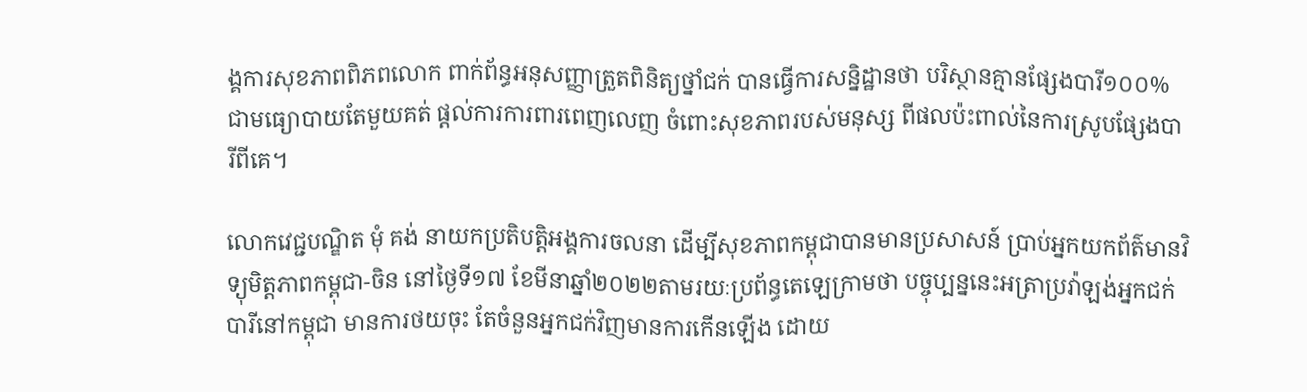ង្គការសុខភាពពិភពលោក ពាក់ព័ន្ធអនុសញ្ញាត្រួតពិនិត្យថ្នាំជក់ បានធ្វើការសន្និដ្ឋានថា បរិស្ថានគ្មានផ្សែងបារី១០០% ជាមធ្យោបាយតែមួយគត់ ផ្តល់ការការពារពេញលេញ ចំពោះសុខភាពរបស់មនុស្ស ពីផលប៉ះពាល់នៃការស្រូបផ្សែងបារីពីគេ។

លោកវេជ្ជបណ្ឌិត មុំ គង់ នាយកប្រតិបត្តិអង្គការចលនា ដើម្បីសុខភាពកម្ពុជាបានមានប្រសាសន៍ ប្រាប់អ្នកយកព័ត៌មានវិទ្យុមិត្តភាពកម្ពុជា-ចិន នៅថ្ងៃទី១៧ ខែមីនាឆ្នាំ២០២២តាមរយៈប្រព័ន្ធតេឡេក្រាមថា បច្ចុប្បន្ននេះអត្រាប្រវ៉ាឡង់អ្នកជក់បារីនៅកម្ពុជា មានការថយចុះ តែចំនួនអ្នកជក់វិញមានការកើនឡើង ដោយ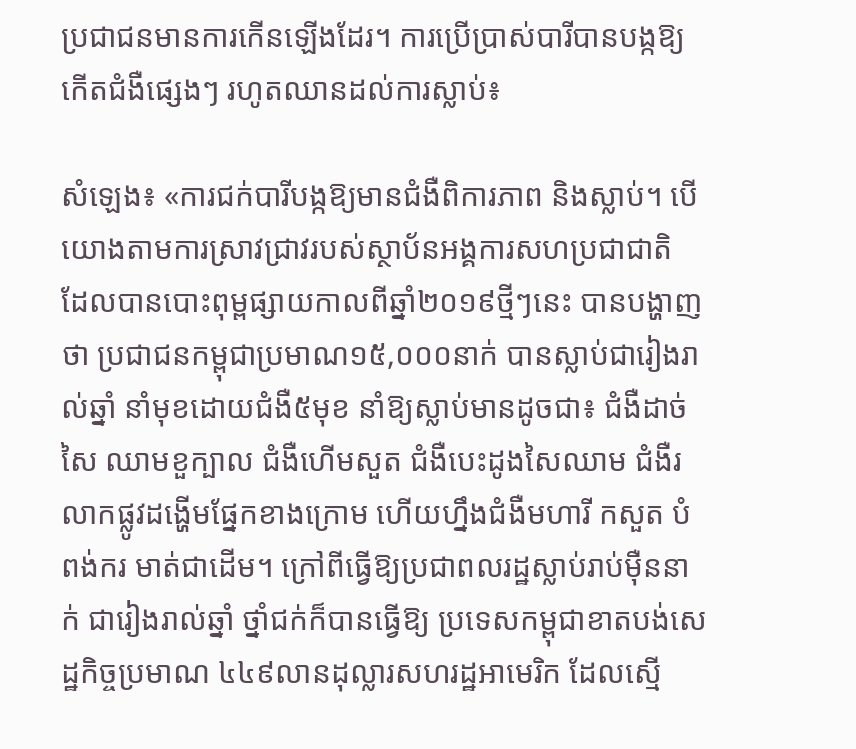ប្រជាជនមានការកើនឡើងដែរ។ ការប្រើប្រាស់បារីបានបង្កឱ្យកើតជំងឺផ្សេងៗ រហូតឈានដល់ការស្លាប់៖

សំឡេង៖ «ការជក់បារីបង្កឱ្យមានជំងឺពិការភាព និងស្លាប់។ បើយោងតាមការស្រាវជ្រាវរបស់ស្ថាប័នអង្គការសហប្រជាជាតិ ដែលបានបោះពុម្ពផ្សាយកាលពីឆ្នាំ២០១៩ថ្មីៗនេះ បានបង្ហាញថា ប្រជាជនកម្ពុជាប្រមាណ១៥,០០០នាក់ បានស្លាប់ជារៀងរាល់ឆ្នាំ នាំមុខដោយជំងឺ៥មុខ នាំឱ្យស្លាប់មានដូចជា៖ ជំងឺដាច់សៃ ឈាមខួក្បាល ជំងឺហើមសួត ជំងឺបេះដូងសៃឈាម ជំងឺរលាកផ្លូវដង្ហើមផ្នែកខាងក្រោម ហើយហ្នឹងជំងឺមហារី កសួត បំពង់ករ មាត់ជាដើម។ ក្រៅពីធ្វើឱ្យប្រជាពលរដ្ឋស្លាប់រាប់ម៉ឺននាក់ ជារៀងរាល់ឆ្នាំ ថ្នាំជក់ក៏បានធ្វើឱ្យ ប្រទេសកម្ពុជាខាតបង់សេដ្ឋកិច្ចប្រមាណ ៤៤៩លានដុល្លារសហរដ្ឋអាមេរិក ដែលស្មើ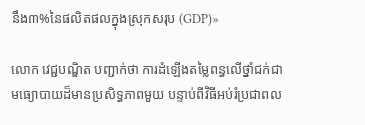នឹង៣%នៃផលិតផលក្នុងស្រុកសរុប (GDP)»

លោក វេជ្ជបណ្ឌិត បញ្ជាក់ថា ការដំឡើងតម្លៃពន្ធលើថ្នាំជក់ជាមធ្យោបាយដ៏មានប្រសិទ្ធភាពមួយ បន្ទាប់ពីវិធីអប់រំប្រជាពល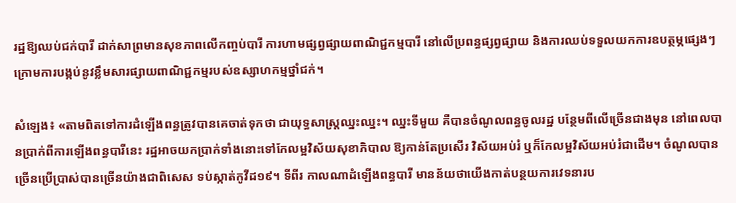រដ្ឋឱ្យឈប់ជក់បារី ដាក់សាព្រមានសុខភាពលើកញ្ចប់បារី ការហាមផ្សព្វផ្សាយពាណិជ្ជកម្មបារី នៅលើប្រពន្ធផ្សព្វផ្សាយ និងការឈប់ទទួលយកការឧបត្ថម្ភផ្សេងៗ ក្រោមការបង្កប់នូវខ្លឹមសារផ្សាយពាណិជ្ជកម្មរបស់ឧស្សាហកម្មថ្នាំជក់។

សំឡេង៖ «តាមពិតទៅការដំឡើងពន្ធត្រូវបានគេចាត់ទុកថា ជាយុទ្ធសាស្រ្តឈ្នះឈ្នះ។ ឈ្នះទីមួយ គឺបានចំណូលពន្ធចូលរដ្ឋ បន្ថែមពីលើច្រើនជាងមុន នៅពេលបានប្រាក់ពីការឡើងពន្ធបារីនេះ រដ្ឋអាចយកប្រាក់ទាំងនោះទៅកែលម្អវិស័យសុខាភិបាល ឱ្យកាន់តែប្រសើរ វិស័យអប់រំ ឬក៏កែលម្អវិស័យអប់រំជាដើម។ ចំណូលបានច្រើនប្រើប្រាស់បានច្រើនយ៉ាងជាពិសេស ទប់ស្កាត់កូវីដ១៩។ ទីពីរ កាលណាដំឡើងពន្ធបារី មានន័យថាយើងកាត់បន្ថយការវេទនារប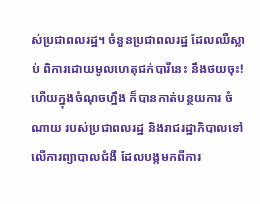ស់ប្រជាពលរដ្ឋ។ ចំនួនប្រជាពលរដ្ឋ ដែលឈឺស្លាប់ ពិការដោយមូលហេតុជក់បារីនេះ នឹងថយចុះ! ហើយក្នុងចំណុចហ្នឹង ក៏បានកាត់បន្ថយការ ចំណាយ របស់ប្រជាពលរដ្ឋ និងរាជរដ្ឋាភិបាលទៅលើការព្យាបាលជំងឺ ដែលបង្កមកពីការ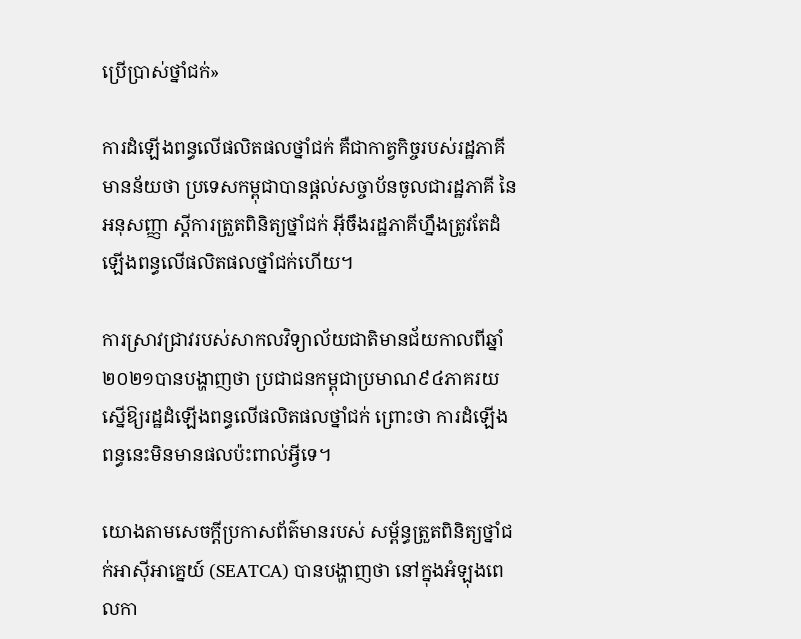ប្រើប្រាស់ថ្នាំជក់»

ការដំឡើងពន្ធលើផលិតផលថ្នាំជក់ គឺជាកាត្វកិច្ចរបស់រដ្ឋភាគី មានន័យថា ប្រទេសកម្ពុជាបានផ្តល់សច្ចាប័នចូលជារដ្ឋភាគី នៃអនុសញ្ញា ស្តីការត្រួតពិនិត្យថ្នាំជក់ អ៊ីចឹងរដ្ឋភាគីហ្នឹងត្រូវតែដំឡើងពន្ធលើផលិតផលថ្នាំជក់ហើយ។

ការស្រាវជ្រាវរបស់សាកលវិទ្យាល័យជាតិមានជ័យកាលពីឆ្នាំ២០២១បានបង្ហាញថា ប្រជាជនកម្ពុជាប្រមាណ៩៤ភាគរយ ស្នើឱ្យរដ្ឋដំឡើងពន្ធលើផលិតផលថ្នាំជក់ ព្រោះថា ការដំឡើងពន្ធនេះមិនមានផលប៉ះពាល់អ្វីទេ។

យោងតាមសេចក្តីប្រកាសព័ត៌មានរបស់ សម្ព័ន្ធត្រួតពិនិត្យថ្នាំជក់អាស៊ីអាគ្នេយ៍ (SEATCA) បានបង្ហាញថា នៅក្នុងអំឡុងពេលកា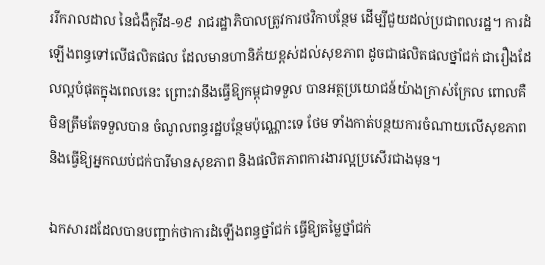ររីករាលដាល នៃជំងឺកូវីដ-១៩ រាជរដ្ឋាភិបាលត្រូវការថវិកាបន្ថែម ដើម្បីជួយដល់ប្រជាពលរដ្ឋ។ ការដំឡើងពន្ធទៅលើផលិតផល ដែលមានហានិភ័យខ្ពស់ដល់សុខភាព ដូចជាផលិតផលថ្នាំជក់ ជារឿងដែលល្អបំផុតក្នុងពេលនេះ ព្រោះវានឹងធ្វើឱ្យកម្ពុជាទទួល បានអត្ថប្រយោជន៍យ៉ាងក្រាស់ក្រែល ពោលគឺមិនត្រឹមតែទទួលបាន ចំណូលពន្ធរដ្ឋបន្ថែមប៉ុណ្ណោះទេ ថែម ទាំងកាត់បន្ថយការចំណាយលើសុខភាព និងធ្វើឱ្យអ្នកឈប់ជក់បារីមានសុខភាព និងផលិតភាពការងារល្អប្រសើរជាងមុន។

ឯកសារដដែលបានបញ្ជាក់ថាការដំឡើងពន្ធថ្នាំជក់ ធ្វើឱ្យតម្លៃថ្នាំជក់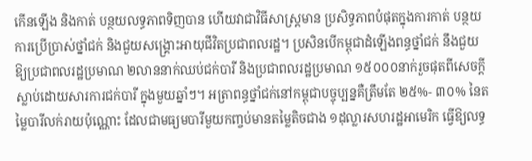កើនឡើង និងកាត់ បន្ថយលទ្ធភាពទិញបាន ហើយវាជាវិធីសាស្រ្តមាន ប្រសិទ្ធភាពបំផុតក្នុងការកាត់ បន្ថយការប្រើប្រាស់ថ្នាំជក់ និងជួយសង្គ្រោះអាយុជីវិតប្រជាពលរដ្ឋ។ ប្រសិនបើកម្ពុជាដំឡើងពន្ធថ្នាំជក់ នឹងជួយឱ្យប្រជាពលរដ្ឋប្រមាណ ២លាននាក់ឈប់ជក់បារី និងប្រជាពលរដ្ឋប្រមាណ ១៥០០០នាក់រួចផុតពីសេចក្ដីស្លាប់ដោយសារការជក់បារី ក្នុងមួយឆ្នាំៗ។ អត្រាពន្ធថ្នាំជក់នៅកម្ពុជាបច្ចុប្បន្នគឺត្រឹមតែ ២៥%- ៣០% នៃតម្លៃបារីលក់រាយប៉ុណ្ណោះ ដែលជាមធ្យមបារីមួយកញ្ចប់មានតម្លៃតិចជាង ១ដុល្លារសហរដ្ឋអាមេរិក ធ្វើឱ្យលទ្ធ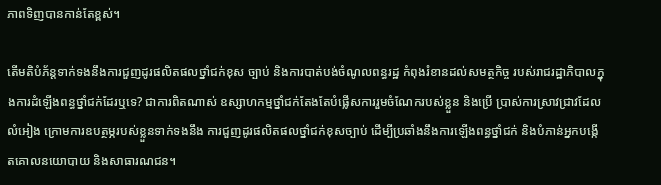ភាពទិញបានកាន់តែខ្ពស់។

តើមតិបំភ័ន្តទាក់ទងនឹងការជួញដូរផលិតផលថ្នាំជក់ខុស ច្បាប់ និងការបាត់បង់ចំណូលពន្ធរដ្ឋ កំពុងរំខានដល់សមត្ថកិច្ច របស់រាជរដ្ឋាភិបាលក្នុងការដំឡើងពន្ធថ្នាំជក់ដែរឬទេ? ជាការពិតណាស់ ឧស្សាហកម្មថ្នាំជក់តែងតែបំផ្លើសការរួមចំណែករបស់ខ្លួន និងប្រើ ប្រាស់ការស្រាវជ្រាវដែលលំអៀង ក្រោមការឧបត្ថម្ភរបស់ខ្លួនទាក់ទងនឹង ការជួញដូរផលិតផលថ្នាំជក់ខុសច្បាប់ ដើម្បីប្រឆាំងនឹងការឡើងពន្ធថ្នាំជក់ និងបំភាន់អ្នកបង្កើតគោលនយោបាយ និងសាធារណជន។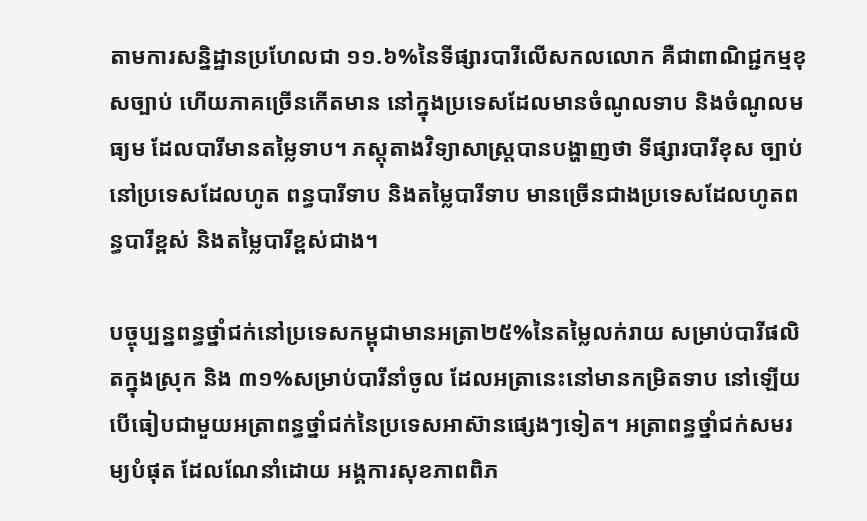តាមការសន្និដ្ឋានប្រហែលជា ១១.៦%នៃទីផ្សារបារីលើសកលលោក គឺជាពាណិជ្ជកម្មខុសច្បាប់ ហើយភាគច្រើនកើតមាន នៅក្នុងប្រទេសដែលមានចំណូលទាប និងចំណូលមធ្យម ដែលបារីមានតម្លៃទាប។ ភស្តុតាងវិទ្យាសាស្រ្តបានបង្ហាញថា ទីផ្សារបារីខុស ច្បាប់នៅប្រទេសដែលហូត ពន្ធបារីទាប និងតម្លៃបារីទាប មានច្រើនជាងប្រទេសដែលហូតពន្ធបារីខ្ពស់ និងតម្លៃបារីខ្ពស់ជាង។

បច្ចុប្បន្នពន្ធថ្នាំជក់នៅប្រទេសកម្ពុជាមានអត្រា២៥%នៃតម្លៃលក់រាយ សម្រាប់បារីផលិតក្នុងស្រុក និង ៣១%សម្រាប់បារីនាំចូល ដែលអត្រានេះនៅមានកម្រិតទាប នៅឡើយ បើធៀបជាមួយអត្រាពន្ធថ្នាំជក់នៃប្រទេសអាស៊ានផ្សេងៗទៀត។ អត្រាពន្ធថ្នាំជក់សមរម្យបំផុត ដែលណែនាំដោយ អង្គការសុខភាពពិភ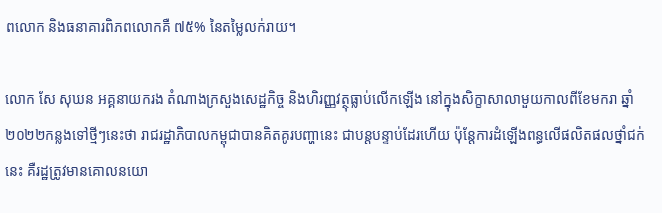ពលោក និងធនាគារពិភពលោកគឺ ៧៥% នៃតម្លៃលក់រាយ។

លោក សែ សុឃន អគ្គនាយករង តំណាងក្រសួងសេដ្ឋកិច្ច និងហិរញ្ញវត្ថុធ្លាប់លើកឡើង នៅក្នុងសិក្ខាសាលាមួយកាលពីខែមករា ឆ្នាំ២០២២កន្លងទៅថ្មីៗនេះថា រាជរដ្ឋាភិបាលកម្ពុជាបានគិតគូរបញ្ហានេះ ជាបន្តបន្ទាប់ដែរហើយ ប៉ុន្តែការដំឡើងពន្ធលើផលិតផលថ្នាំជក់នេះ គឺរដ្ឋត្រូវមានគោលនយោ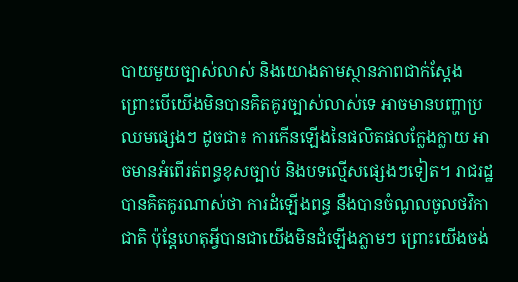បាយមួយច្បាស់លាស់ និងយោងតាមស្ថានភាពជាក់ស្តែង ព្រោះបើយើងមិនបានគិតគូរច្បាស់លាស់ទេ អាចមានបញ្ហាប្រឈមផ្សេងៗ ដូចជា៖ ការកើនឡើងនៃផលិតផលក្លែងក្លាយ អាចមានអំពើរត់ពន្ធខុសច្បាប់ និងបទល្មើសផ្សេងៗទៀត។ រាជរដ្ឋបានគិតគូរណាស់ថា ការដំឡើងពន្ធ នឹងបានចំណូលចូលថវិកាជាតិ ប៉ុន្តែហេតុអ្វីបានជាយើងមិនដំឡើងភ្លាមៗ ព្រោះយើងចង់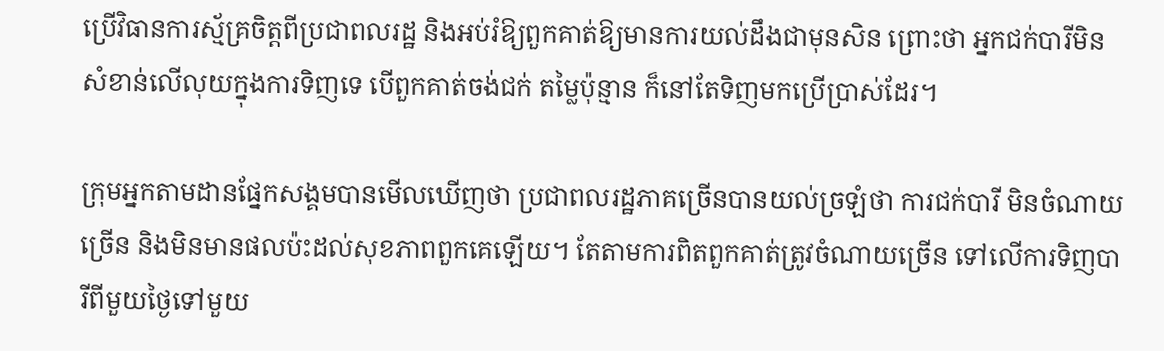ប្រើវិធានការស្ម័គ្រចិត្តពីប្រជាពលរដ្ឋ និងអប់រំឱ្យពួកគាត់ឱ្យមានការយល់ដឹងជាមុនសិន ព្រោះថា អ្នកជក់បារីមិនសំខាន់លើលុយក្នុងការទិញទេ បើពួកគាត់ចង់ជក់ តម្លៃប៉ុន្មាន ក៏នៅតែទិញមកប្រើប្រាស់ដែរ។

ក្រុមអ្នកតាមដានផ្នែកសង្គមបានមើលឃើញថា ប្រជាពលរដ្ឋភាគច្រើនបានយល់ច្រឡំថា ការជក់បារី មិនចំណាយច្រើន និងមិនមានផលប៉ះដល់សុខភាពពួកគេឡើយ។ តែតាមការពិតពួកគាត់ត្រូវចំណាយច្រើន ទៅលើការទិញបារីពីមួយថ្ងៃទៅមួយ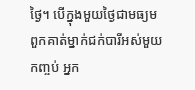ថ្ងៃ។ បើក្នុងមួយថ្ងៃជាមធ្យមពួកគាត់ម្នាក់ជក់បារីអស់មួយកញ្ចប់ អ្នក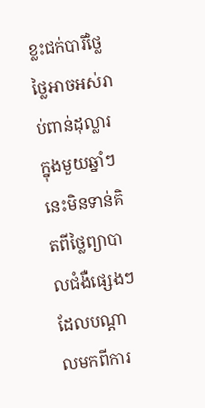ខ្លះជក់បារីថ្លៃថ្លៃអាចអស់រាប់ពាន់ដុល្លារក្នុងមួយឆ្នាំៗ នេះមិនទាន់គិតពីថ្លៃព្យាបាលជំងឺផ្សេងៗ ដែលបណ្តាលមកពីការ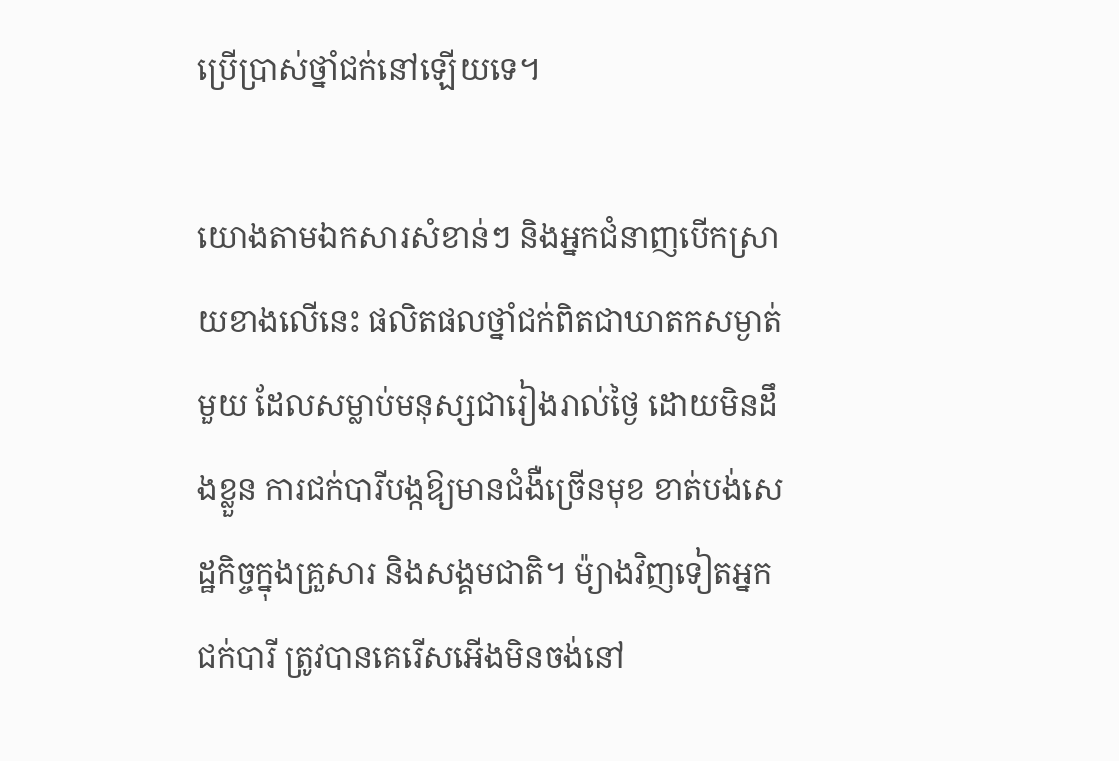ប្រើប្រាស់ថ្នាំជក់នៅឡើយទេ។

យោងតាមឯកសារសំខាន់ៗ និងអ្នកជំនាញបើកស្រាយខាងលើនេះ ផលិតផលថ្នាំជក់ពិតជាឃាតកសម្ងាត់មួយ ដែលសម្លាប់មនុស្សជារៀងរាល់ថ្ងៃ ដោយមិនដឹងខ្លួន ការជក់បារីបង្កឱ្យមានជំងឺច្រើនមុខ ខាត់បង់សេដ្ឋកិច្ចក្នុងគ្រួសារ និងសង្គមជាតិ។ ម៉្យាងវិញទៀតអ្នកជក់បារី ត្រូវបានគេរើសអើងមិនចង់នៅ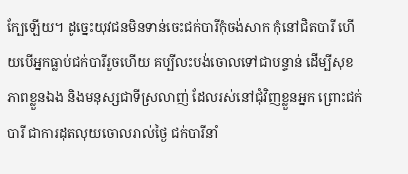ក្បែឡើយ។ ដូច្នេះយុវជនមិនទាន់ចេះជក់បារីកុំចង់សាក កុំនៅជិតបារី ហើយបើអ្នកធ្លាប់ជក់បារីរួចហើយ គប្បីលះបង់ចោលទៅជាបន្ទាន់ ដើម្បីសុខភាពខ្លួនឯង និងមនុស្សជាទីស្រលាញ់ ដែលរស់នៅជុំវិញខ្លួនអ្នក ព្រោះជក់បារី ជាការដុតលុយចោលរាល់ថ្ងៃ ជក់បារីនាំ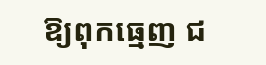ឱ្យពុកធ្មេញ ជ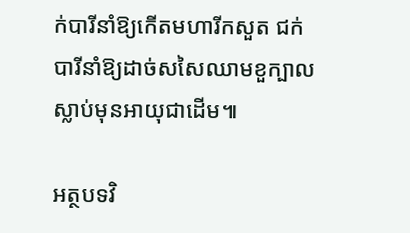ក់បារីនាំឱ្យកើតមហារីកសួត ជក់បារីនាំឱ្យដាច់សសៃឈាមខួក្បាលស្លាប់មុនអាយុជាដើម៕

អត្ថបទវិ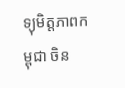ទ្យុមិត្តភាពកម្ពុជា ចិន